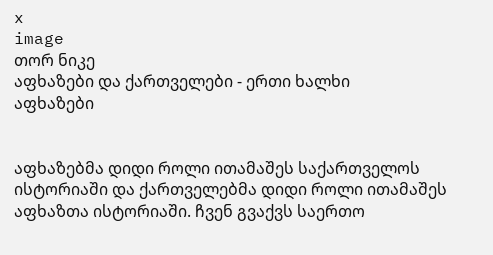x
image
თორ ნიკე
აფხაზები და ქართველები - ერთი ხალხი
აფხაზები


აფხაზებმა დიდი როლი ითამაშეს საქართველოს ისტორიაში და ქართველებმა დიდი როლი ითამაშეს აფხაზთა ისტორიაში. ჩვენ გვაქვს საერთო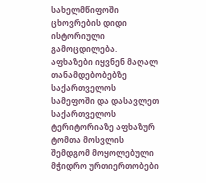სახელმწიფოში ცხოვრების დიდი ისტორიული გამოცდილება. აფხაზები იყვნენ მაღალ თანამდებობებზე საქართველოს სამეფოში და დასავლეთ საქართველოს ტერიტორიაზე აფხაზურ ტომთა მოსვლის შემდგომ მოყოლებული მჭიდრო ურთიერთობები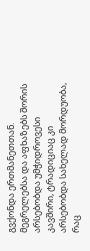გვქონდა ერთმანეთთან. მეგრელებსა და აფხაზებს შორის არსებობდა უმჭიდროვესი კავშირი, ტრადიციაც კი არსებობდა სახელად მორდუობა, რაც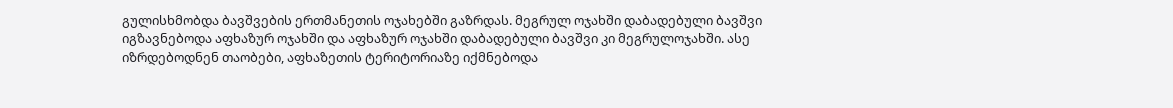გულისხმობდა ბავშვების ერთმანეთის ოჯახებში გაზრდას. მეგრულ ოჯახში დაბადებული ბავშვი იგზავნებოდა აფხაზურ ოჯახში და აფხაზურ ოჯახში დაბადებული ბავშვი კი მეგრულოჯახში. ასე იზრდებოდნენ თაობები, აფხაზეთის ტერიტორიაზე იქმნებოდა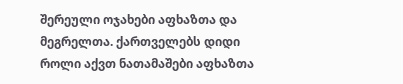შერეული ოჯახები აფხაზთა და მეგრელთა. ქართველებს დიდი როლი აქვთ ნათამაშები აფხაზთა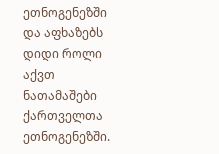ეთნოგენეზში და აფხაზებს დიდი როლი აქვთ ნათამაშები ქართველთა ეთნოგენეზში.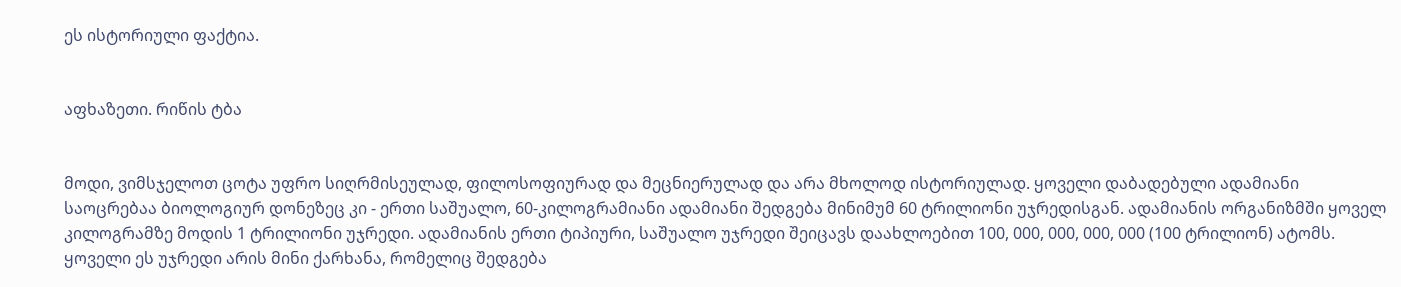ეს ისტორიული ფაქტია.


აფხაზეთი. რიწის ტბა


მოდი, ვიმსჯელოთ ცოტა უფრო სიღრმისეულად, ფილოსოფიურად და მეცნიერულად და არა მხოლოდ ისტორიულად. ყოველი დაბადებული ადამიანი საოცრებაა ბიოლოგიურ დონეზეც კი - ერთი საშუალო, 60-კილოგრამიანი ადამიანი შედგება მინიმუმ 60 ტრილიონი უჯრედისგან. ადამიანის ორგანიზმში ყოველ კილოგრამზე მოდის 1 ტრილიონი უჯრედი. ადამიანის ერთი ტიპიური, საშუალო უჯრედი შეიცავს დაახლოებით 100, 000, 000, 000, 000 (100 ტრილიონ) ატომს. ყოველი ეს უჯრედი არის მინი ქარხანა, რომელიც შედგება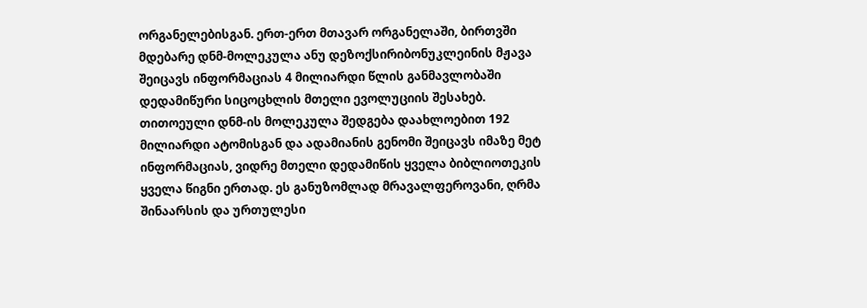ორგანელებისგან. ერთ-ერთ მთავარ ორგანელაში, ბირთვში მდებარე დნმ-მოლეკულა ანუ დეზოქსირიბონუკლეინის მჟავა შეიცავს ინფორმაციას 4 მილიარდი წლის განმავლობაში დედამიწური სიცოცხლის მთელი ევოლუციის შესახებ. თითოეული დნმ-ის მოლეკულა შედგება დაახლოებით 192 მილიარდი ატომისგან და ადამიანის გენომი შეიცავს იმაზე მეტ ინფორმაციას, ვიდრე მთელი დედამიწის ყველა ბიბლიოთეკის ყველა წიგნი ერთად. ეს განუზომლად მრავალფეროვანი, ღრმა შინაარსის და ურთულესი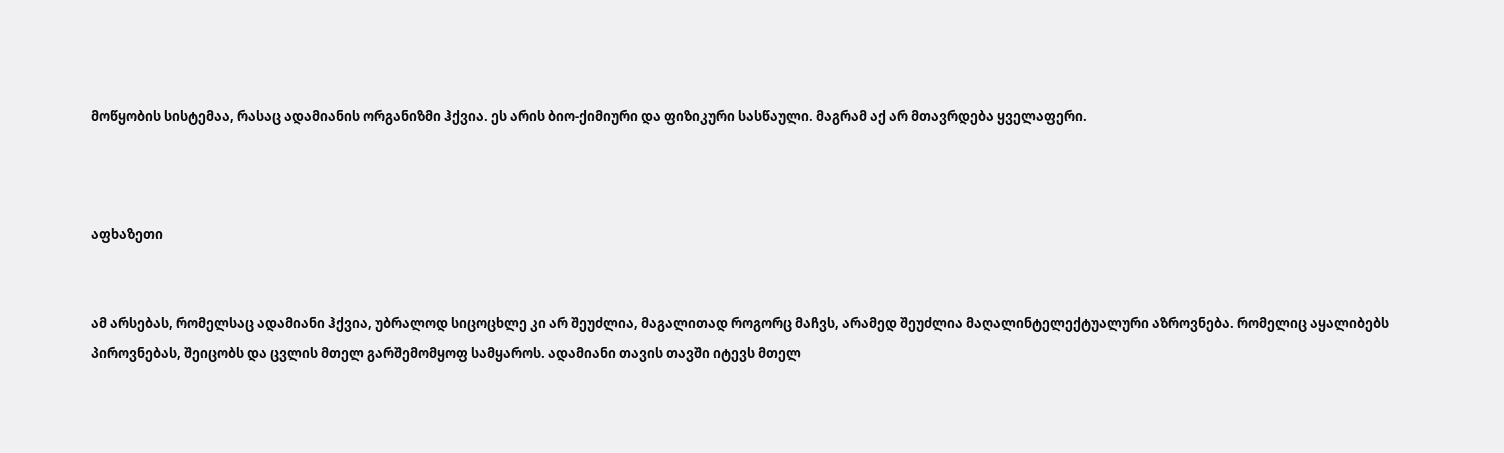მოწყობის სისტემაა, რასაც ადამიანის ორგანიზმი ჰქვია. ეს არის ბიო-ქიმიური და ფიზიკური სასწაული. მაგრამ აქ არ მთავრდება ყველაფერი.



აფხაზეთი


ამ არსებას, რომელსაც ადამიანი ჰქვია, უბრალოდ სიცოცხლე კი არ შეუძლია, მაგალითად როგორც მაჩვს, არამედ შეუძლია მაღალინტელექტუალური აზროვნება. რომელიც აყალიბებს პიროვნებას, შეიცობს და ცვლის მთელ გარშემომყოფ სამყაროს. ადამიანი თავის თავში იტევს მთელ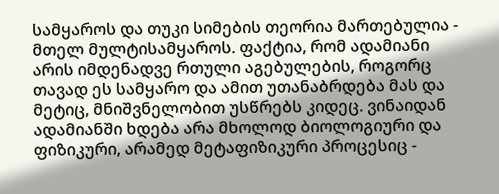სამყაროს და თუკი სიმების თეორია მართებულია - მთელ მულტისამყაროს. ფაქტია, რომ ადამიანი არის იმდენადვე რთული აგებულების, როგორც თავად ეს სამყარო და ამით უთანაბრდება მას და მეტიც, მნიშვნელობით უსწრებს კიდეც. ვინაიდან ადამიანში ხდება არა მხოლოდ ბიოლოგიური და ფიზიკური, არამედ მეტაფიზიკური პროცესიც -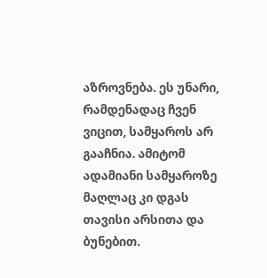აზროვნება. ეს უნარი, რამდენადაც ჩვენ ვიცით, სამყაროს არ გააჩნია. ამიტომ ადამიანი სამყაროზე მაღლაც კი დგას თავისი არსითა და ბუნებით.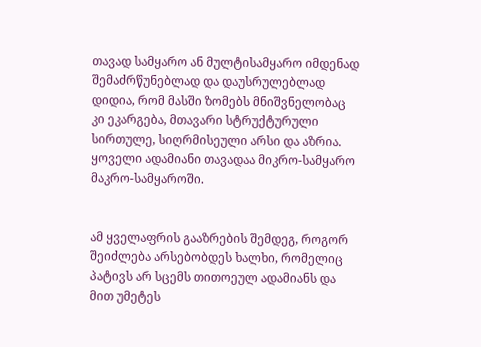თავად სამყარო ან მულტისამყარო იმდენად შემაძრწუნებლად და დაუსრულებლად დიდია, რომ მასში ზომებს მნიშვნელობაც კი ეკარგება, მთავარი სტრუქტურული სირთულე, სიღრმისეული არსი და აზრია. ყოველი ადამიანი თავადაა მიკრო-სამყარო მაკრო-სამყაროში.


ამ ყველაფრის გააზრების შემდეგ, როგორ შეიძლება არსებობდეს ხალხი, რომელიც პატივს არ სცემს თითოეულ ადამიანს და მით უმეტეს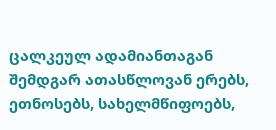ცალკეულ ადამიანთაგან შემდგარ ათასწლოვან ერებს, ეთნოსებს, სახელმწიფოებს,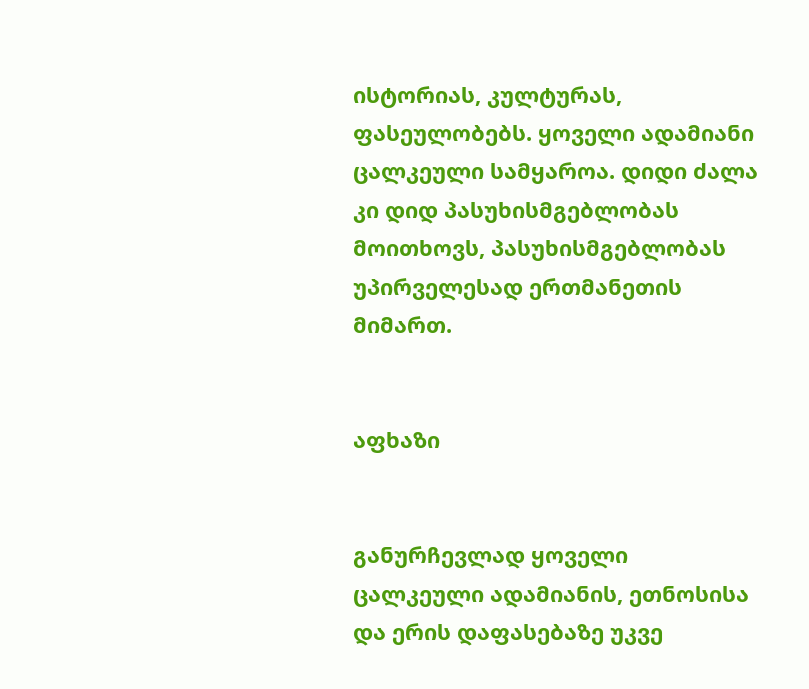ისტორიას, კულტურას, ფასეულობებს. ყოველი ადამიანი ცალკეული სამყაროა. დიდი ძალა კი დიდ პასუხისმგებლობას მოითხოვს, პასუხისმგებლობას უპირველესად ერთმანეთის მიმართ.


აფხაზი


განურჩევლად ყოველი ცალკეული ადამიანის, ეთნოსისა და ერის დაფასებაზე უკვე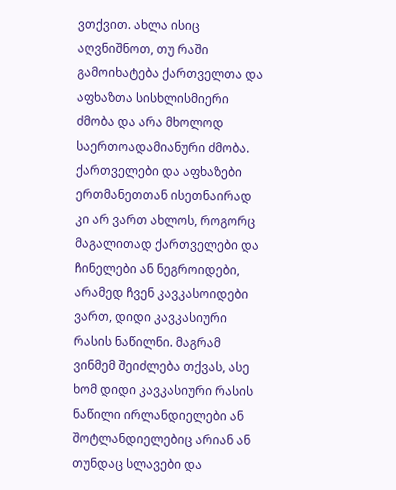ვთქვით. ახლა ისიც აღვნიშნოთ, თუ რაში გამოიხატება ქართველთა და აფხაზთა სისხლისმიერი ძმობა და არა მხოლოდ საერთოადამიანური ძმობა. ქართველები და აფხაზები ერთმანეთთან ისეთნაირად კი არ ვართ ახლოს, როგორც მაგალითად ქართველები და ჩინელები ან ნეგროიდები, არამედ ჩვენ კავკასოიდები ვართ, დიდი კავკასიური რასის ნაწილნი. მაგრამ ვინმემ შეიძლება თქვას, ასე ხომ დიდი კავკასიური რასის ნაწილი ირლანდიელები ან შოტლანდიელებიც არიან ან თუნდაც სლავები და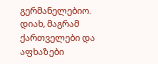გერმანელებიო. დიახ, მაგრამ ქართველები და აფხაზები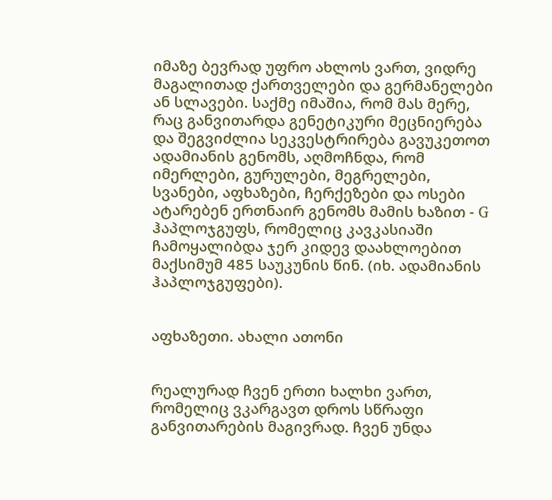იმაზე ბევრად უფრო ახლოს ვართ, ვიდრე მაგალითად ქართველები და გერმანელები ან სლავები. საქმე იმაშია, რომ მას მერე, რაც განვითარდა გენეტიკური მეცნიერება და შეგვიძლია სეკვესტრირება გავუკეთოთ ადამიანის გენომს, აღმოჩნდა, რომ იმერლები, გურულები, მეგრელები, სვანები, აფხაზები, ჩერქეზები და ოსები ატარებენ ერთნაირ გენომს მამის ხაზით - G ჰაპლოჯგუფს, რომელიც კავკასიაში ჩამოყალიბდა ჯერ კიდევ დაახლოებით მაქსიმუმ 485 საუკუნის წინ. (იხ. ადამიანის ჰაპლოჯგუფები).


აფხაზეთი. ახალი ათონი


რეალურად ჩვენ ერთი ხალხი ვართ, რომელიც ვკარგავთ დროს სწრაფი განვითარების მაგივრად. ჩვენ უნდა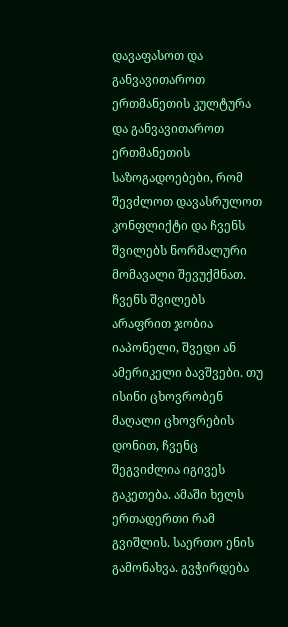დავაფასოთ და განვავითაროთ ერთმანეთის კულტურა და განვავითაროთ ერთმანეთის საზოგადოებები, რომ შევძლოთ დავასრულოთ კონფლიქტი და ჩვენს შვილებს ნორმალური მომავალი შევუქმნათ. ჩვენს შვილებს არაფრით ჯობია იაპონელი, შვედი ან ამერიკელი ბავშვები. თუ ისინი ცხოვრობენ მაღალი ცხოვრების დონით, ჩვენც შეგვიძლია იგივეს გაკეთება. ამაში ხელს ერთადერთი რამ გვიშლის. საერთო ენის გამონახვა. გვჭირდება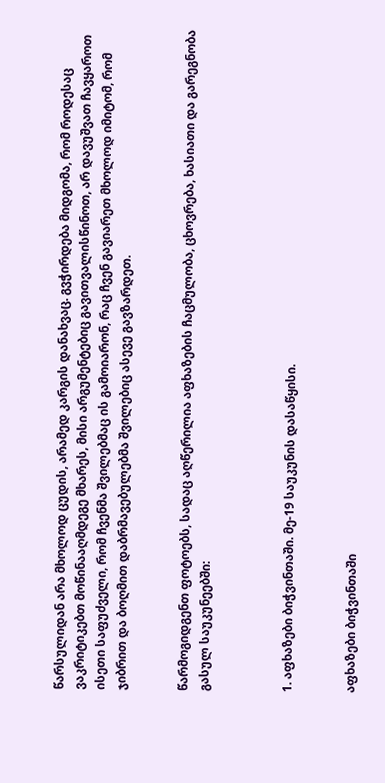წარსულიდან არა მხოლოდ ცუდის, არამედ კარგის დანახვაც. გვჭირდება მიდგომა, რომ როდესაც ვაკრიტიკებთ მოწინააღმდეგე მხარეს, მისი არგუმენტებიც გავითვალისწინოთ, არ დავუშვათ ჩავყაროთ ისეთი საფუძველი, რომ ჩვენმა შვილებმაც ის გამოიარონ, რაც ჩვენ გავიარეთ მხოლოდ იმიტომ, რომ ჯიბრით და ბოღმით დაბრმავებულებმა შვილებიც ასევე გავზარდეთ.


წარმოგიდგენთ ფოტოებს, სადაც აღწერილია აფხაზების ჩაცმულობა, ცხოვრება, ხასიათი და გარეგნობა გასულ საუკუნეებში:



1. აფხაზები ბიჭვინთაში. მე-19 საუკუნის დასაწყისი.


აფხაზები ბიჭვინთაში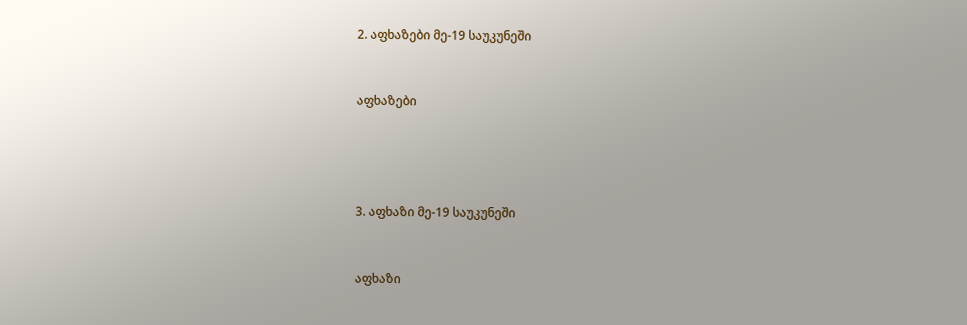2. აფხაზები მე-19 საუკუნეში


აფხაზები




3. აფხაზი მე-19 საუკუნეში


აფხაზი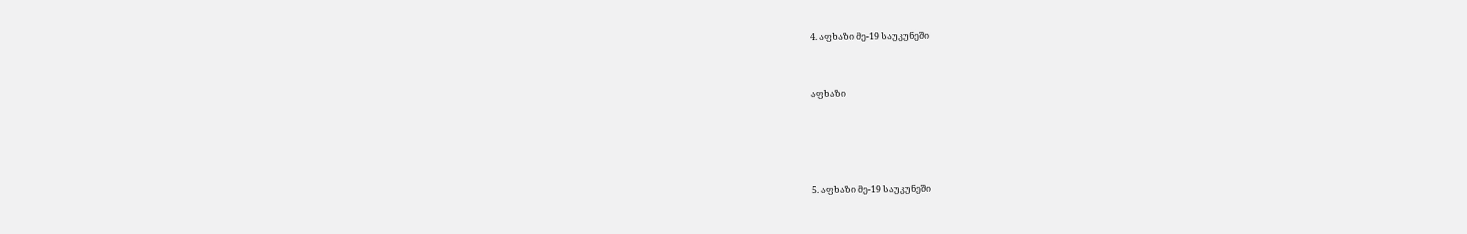4. აფხაზი მე-19 საუკუნეში


აფხაზი




5. აფხაზი მე-19 საუკუნეში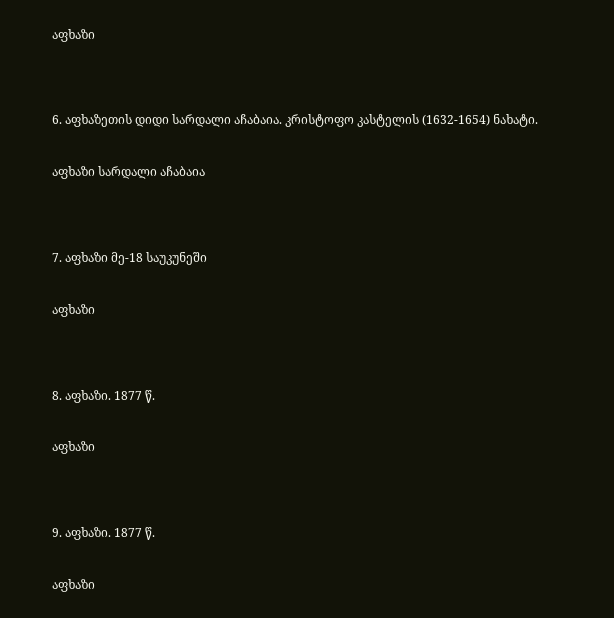აფხაზი




6. აფხაზეთის დიდი სარდალი აჩაბაია. კრისტოფო კასტელის (1632-1654) ნახატი.


აფხაზი სარდალი აჩაბაია




7. აფხაზი მე-18 საუკუნეში


აფხაზი




8. აფხაზი. 1877 წ.


აფხაზი




9. აფხაზი. 1877 წ.


აფხაზი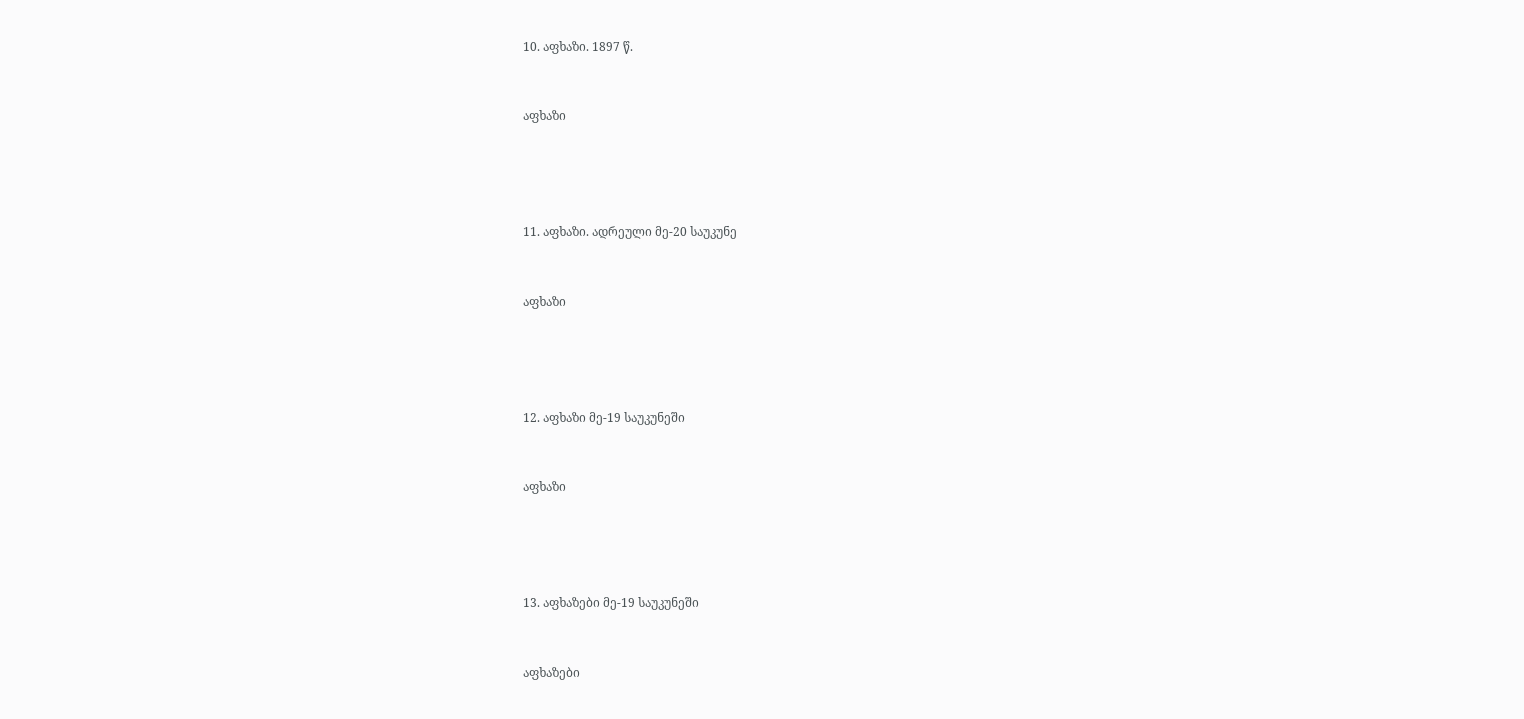10. აფხაზი. 1897 წ.


აფხაზი




11. აფხაზი. ადრეული მე-20 საუკუნე


აფხაზი




12. აფხაზი მე-19 საუკუნეში


აფხაზი




13. აფხაზები მე-19 საუკუნეში


აფხაზები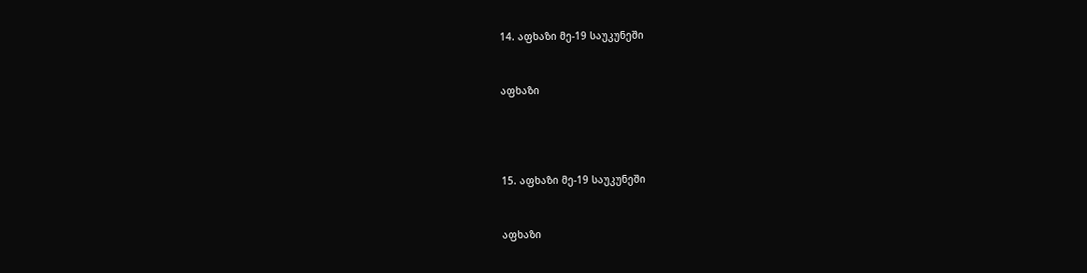14. აფხაზი მე-19 საუკუნეში


აფხაზი




15. აფხაზი მე-19 საუკუნეში


აფხაზი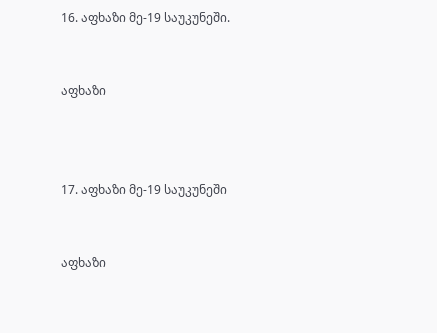16. აფხაზი მე-19 საუკუნეში.


აფხაზი



17. აფხაზი მე-19 საუკუნეში


აფხაზი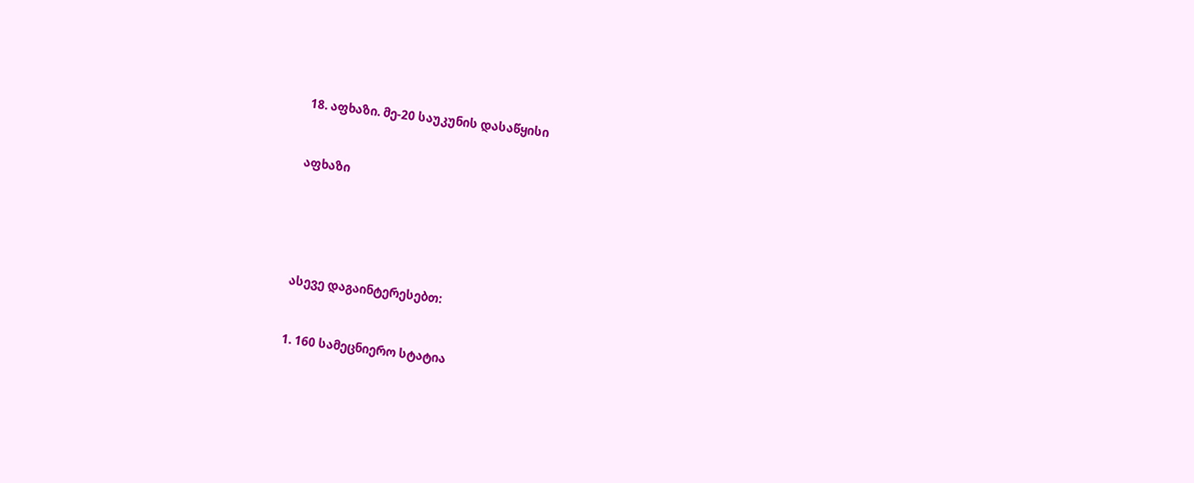18. აფხაზი. მე-20 საუკუნის დასაწყისი


აფხაზი





ასევე დაგაინტერესებთ:


1. 160 სამეცნიერო სტატია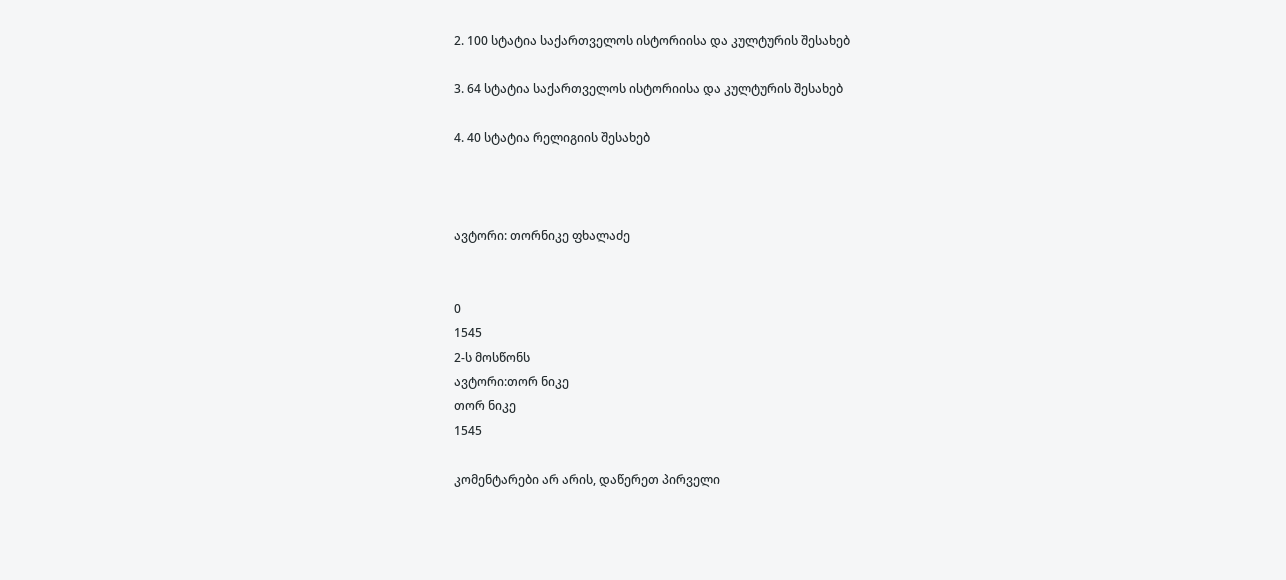2. 100 სტატია საქართველოს ისტორიისა და კულტურის შესახებ

3. 64 სტატია საქართველოს ისტორიისა და კულტურის შესახებ

4. 40 სტატია რელიგიის შესახებ



ავტორი: თორნიკე ფხალაძე


0
1545
2-ს მოსწონს
ავტორი:თორ ნიკე
თორ ნიკე
1545

კომენტარები არ არის, დაწერეთ პირველი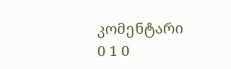კომენტარი
0 1 0